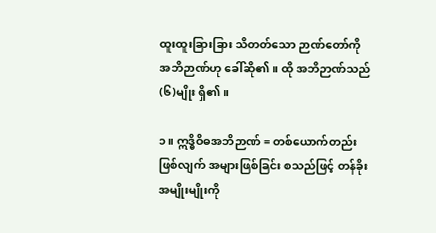ထူးထူးခြားခြား သိတတ်သော ဉာဏ်တော်ကို အဘိဉာဏ်ဟု ခေါ်ဆို၏။ ထို အဘိဉာဏ်သည် (၆)မျိုး ရှိ၏။

၁။ ဣဒ္ဓိဝိဓအဘိဉာဏ် = တစ်ယောက်တည်းဖြစ်လျက် အများဖြစ်ခြင်း စသည်ဖြင့် တန်ခိုးအမျိုးမျိုးကို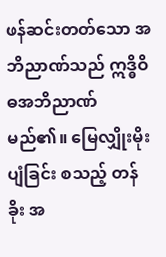ဖန်ဆင်းတတ်သော အဘိညာဏ်သည် ဣဒ္ဓိဝိဓအဘိညာဏ် မည်၏။ မြေလျှိုးမိုးပျံခြင်း စသည့် တန်ခိုး အ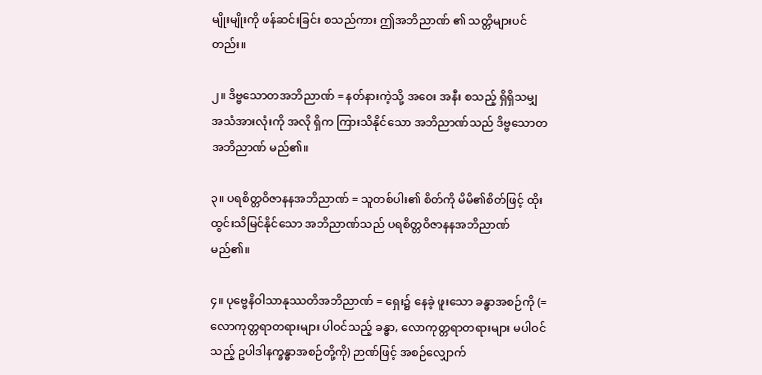မျိုးမျိုးကို ဖန်ဆင်းခြင်း စသည်ကား ဤအဘိညာဏ် ၏ သတ္တိများပင်တည်း။

၂။ ဒိဗ္ဗသောတအဘိညာဏ် = နတ်နားကဲ့သို့ အဝေး အနီး စသည့် ရှိရှိသမျှ အသံအားလုံးကို အလို ရှိက ကြားသိနိုင်သော အဘိညာဏ်သည် ဒိဗ္ဗသောတ အဘိညာဏ် မည်၏။

၃။ ပရစိတ္တဝိဇာနနအဘိညာဏ် = သူတစ်ပါး၏ စိတ်ကို မိမိ၏စိတ်ဖြင့် ထိုးထွင်းသိမြင်နိုင်သော အဘိညာဏ်သည် ပရစိတ္တဝိဇာနနအဘိညာဏ် မည်၏။

၄။ ပုဗ္ဗေနိဝါသာနုဿတိအဘိညာဏ် = ရှေး၌ နေခဲ့ ဖူးသော ခန္ဓာအစဉ်ကို (= လောကုတ္တရာတရားများ ပါဝင်သည့် ခန္ဓာ, လောကုတ္တရာတရားများ မပါဝင် သည့် ဥပါဒါနက္ခန္ဓာအစဉ်တို့ကို) ဉာဏ်ဖြင့် အစဉ်လျှောက်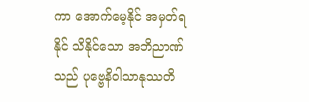ကာ အောက်မေ့နိုင် အမှတ်ရနိုင် သိနိုင်သော အဘိညာဏ်သည် ပုဗ္ဗေနိဝါသာနုဿတိ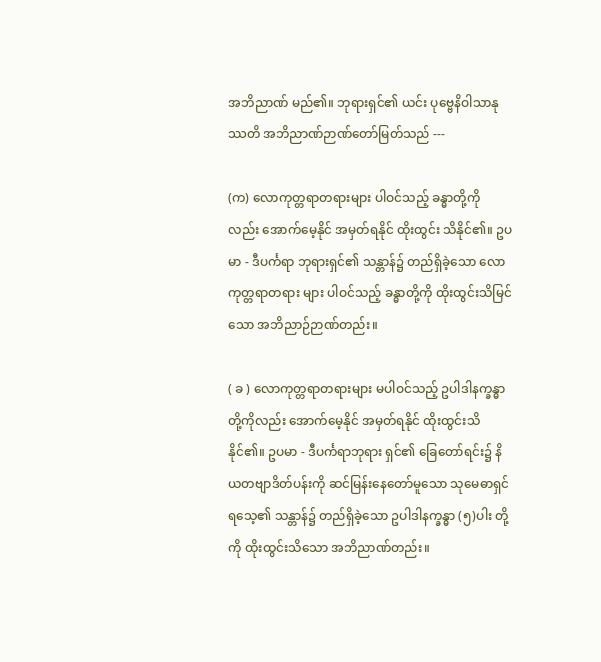အဘိညာဏ် မည်၏။ ဘုရားရှင်၏ ယင်း ပုဗ္ဗေနိဝါသာနုဿတိ အဘိညာဏ်ဉာဏ်တော်မြတ်သည် ---

(က) လောကုတ္တရာတရားများ ပါဝင်သည့် ခန္ဓာတို့ကို လည်း အောက်မေ့နိုင် အမှတ်ရနိုင် ထိုးထွင်း သိနိုင်၏။ ဥပမာ - ဒီပင်္ကရာ ဘုရားရှင်၏ သန္တာန်၌ တည်ရှိခဲ့သော လောကုတ္တရာတရား များ ပါဝင်သည့် ခန္ဓာတို့ကို ထိုးထွင်းသိမြင် သော အဘိညာဉ်ဉာဏ်တည်း။

( ခ ) လောကုတ္တရာတရားများ မပါဝင်သည့် ဥပါဒါနက္ခန္ဓာတို့ကိုလည်း အောက်မေ့နိုင် အမှတ်ရနိုင် ထိုးထွင်းသိနိုင်၏။ ဥပမာ - ဒီပင်္ကရာဘုရား ရှင်၏ ခြေတော်ရင်း၌ နိယတဗျာဒိတ်ပန်းကို ဆင်မြန်းနေတော်မူသော သုမေဓာရှင်ရသေ့၏ သန္တာန်၌ တည်ရှိခဲ့သော ဥပါဒါနက္ခန္ဓာ (၅)ပါး တို့ကို ထိုးထွင်းသိသော အဘိညာဏ်တည်း။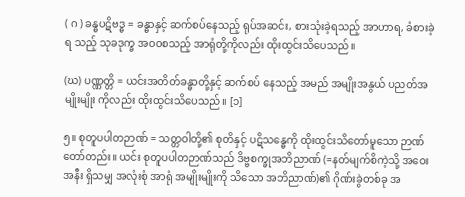( ဂ ) ခန္ဓပဋိဗဒ္ဓ = ခန္ဓာနှင့် ဆက်စပ်နေသည့် ရုပ်အဆင်း, စားသုံးခဲ့ရသည့် အာဟာရ, ခံစားခဲ့ရ သည့် သုခဒုက္ခ အဝဝစသည့် အာရုံတို့ကိုလည်း ထိုးထွင်းသိပေသည်။

(ဃ) ပဏ္ဏတ္တိ = ယင်းအတိတ်ခန္ဓာတို့နှင့် ဆက်စပ် နေသည့် အမည် အမျိုးအနွယ် ပညတ်အမျိုးမျိုး ကိုလည်း ထိုးထွင်းသိပေသည်။ [၁]

၅။ စုတူပပါတဉာဏ် = သတ္တဝါတို့၏ စုတိနှင့် ပဋိသန္ဓေကို ထိုးထွင်းသိတော်မူသော ဉာဏ်တော်တည်း။ ယင်း စုတူပပါတဉာဏ်သည် ဒိဗ္ဗစက္ခုအဘိညာဏ် (=နတ်မျက်စိကဲ့သို့ အဝေးအနီး ရှိသမျှ အလုံးစုံ အာရုံ အမျိုးမျိုးကို သိသော အဘိညာဏ်)၏ ဂိုဏ်းခွဲတစ်ခု အ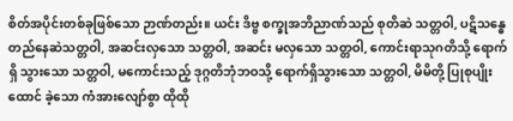စိတ်အပိုင်းတစ်ခုဖြစ်သော ဉာဏ်တည်း။ ယင်း ဒိဗ္ဗ စက္ခုအဘိညာဏ်သည် စုတိဆဲ သတ္တဝါ, ပဋိသန္ဓေ တည်နေဆဲသတ္တဝါ, အဆင်းလှသော သတ္တဝါ, အဆင်း မလှသော သတ္တဝါ, ကောင်းရာသုဂတိသို့ ရောက်ရှိ သွားသော သတ္တဝါ, မကောင်းသည့် ဒုဂ္ဂတိဘုံဘဝသို့ ရောက်ရှိသွားသော သတ္တဝါ, မိမိတို့ ပြုစုပျိုးထောင် ခဲ့သော ကံအားလျော်စွာ ထိုထို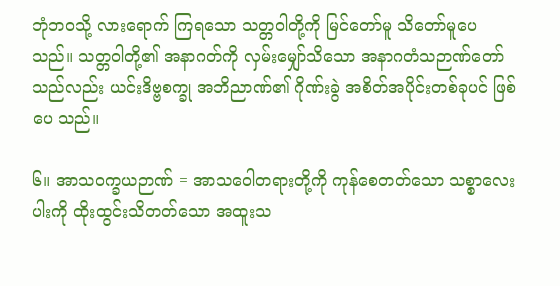ဘုံဘဝသို့ လားရောက် ကြရသော သတ္တဝါတို့ကို မြင်တော်မူ သိတော်မူပေ သည်။ သတ္တဝါတို့၏ အနာဂတ်ကို လှမ်းမျှော်သိသော အနာဂတံသဉာဏ်တော်သည်လည်း ယင်းဒိဗ္ဗစက္ခု အဘိညာဏ်၏ ဂိုဏ်းခွဲ အစိတ်အပိုင်းတစ်ခုပင် ဖြစ်ပေ သည်။

၆။ အာသဝက္ခယဉာဏ် = အာသဝေါတရားတို့ကို ကုန်စေတတ်သော သစ္စာလေးပါးကို ထိုးထွင်းသိတတ်သော အထူးသ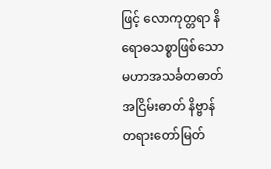ဖြင့် လောကုတ္တရာ နိရောဓသစ္စာဖြစ်သော မဟာအသင်္ခတဓာတ် အငြိမ်းဓာတ် နိဗ္ဗာန် တရားတော်မြတ်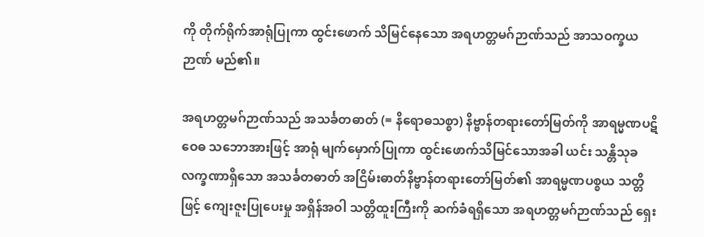ကို တိုက်ရိုက်အာရုံပြုကာ ထွင်းဖောက် သိမြင်နေသော အရဟတ္တမဂ်ဉာဏ်သည် အာသဝက္ခယဉာဏ် မည်၏။

အရဟတ္တမဂ်ဉာဏ်သည် အသင်္ခတဓာတ် (= နိရောဓသစ္စာ) နိဗ္ဗာန်တရားတော်မြတ်ကို အာရမ္မဏပဋိဝေဓ သဘောအားဖြင့် အာရုံ မျက်မှောက်ပြုကာ ထွင်းဖောက်သိမြင်သောအခါ ယင်း သန္တိသုခ လက္ခဏာရှိသော အသင်္ခတဓာတ် အငြိမ်းဓာတ်နိဗ္ဗာန်တရားတော်မြတ်၏ အာရမ္မဏပစ္စယ သတ္တိဖြင့် ကျေးဇူးပြုပေးမှု အရှိန်အဝါ သတ္တိထူးကြီးကို ဆက်ခံရရှိသော အရဟတ္တမဂ်ဉာဏ်သည် ရှေး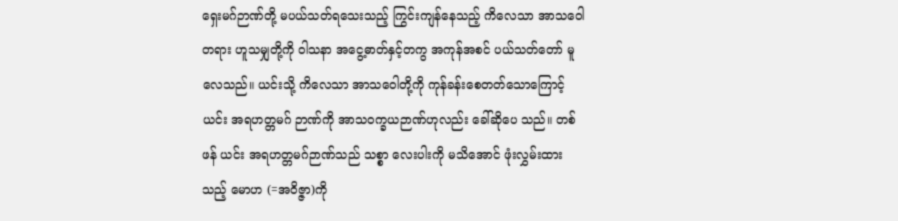ရှေးမဂ်ဉာဏ်တို့ မပယ်သတ်ရသေးသည့် ကြွင်းကျန်နေသည့် ကိလေသာ အာသဝေါတရား ဟူသမျှတို့ကို ဝါသနာ အငွေ့ဓာတ်နှင့်တကွ အကုန်အစင် ပယ်သတ်တော် မူလေသည်။ ယင်းသို့ ကိလေသာ အာသဝေါတို့ကို ကုန်ခန်းစေတတ်သောကြောင့် ယင်း အရဟတ္တမဂ် ဉာဏ်ကို အာသဝက္ခယဉာဏ်ဟုလည်း ခေါ်ဆိုပေ သည်။ တစ်ဖန် ယင်း အရဟတ္တမဂ်ဉာဏ်သည် သစ္စာ လေးပါးကို မသိအောင် ဖုံးလွှမ်းထားသည့် မောဟ (=အဝိဇ္ဇာ)ကို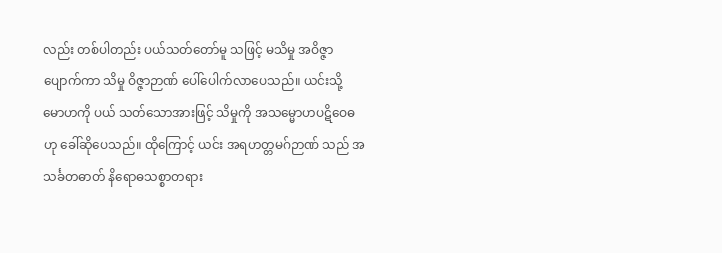လည်း တစ်ပါတည်း ပယ်သတ်တော်မူ သဖြင့် မသိမှု အဝိဇ္ဇာပျောက်ကာ သိမှု ဝိဇ္ဇာဉာဏ် ပေါ်ပေါက်လာပေသည်။ ယင်းသို့ မောဟကို ပယ် သတ်သောအားဖြင့် သိမှုကို အသမ္မောဟပဋိဝေဓဟု ခေါ်ဆိုပေသည်။ ထိုကြောင့် ယင်း အရဟတ္တမဂ်ဉာဏ် သည် အသင်္ခတဓာတ် နိရောဓသစ္စာတရား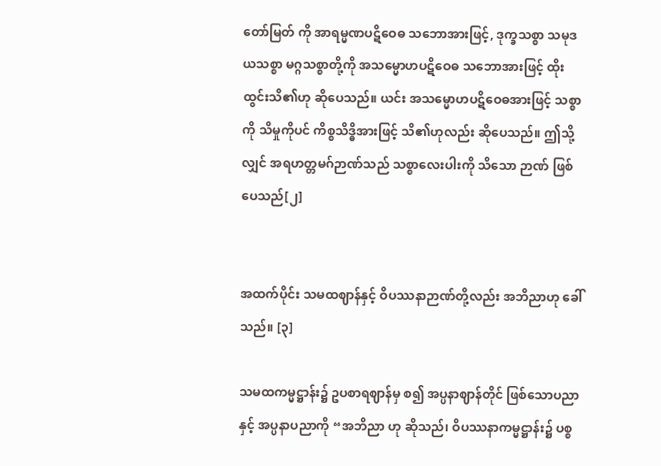တော်မြတ် ကို အာရမ္မဏပဋိဝေဓ သဘောအားဖြင့်, ဒုက္ခသစ္စာ သမုဒယသစ္စာ မဂ္ဂသစ္စာတို့ကို အသမ္မောဟပဋိဝေဓ သဘောအားဖြင့် ထိုးထွင်းသိ၏ဟု ဆိုပေသည်။ ယင်း အသမ္မောဟပဋိဝေဓအားဖြင့် သစ္စာကို သိမှုကိုပင် ကိစ္စသိဒ္ဓိအားဖြင့် သိ၏ဟုလည်း ဆိုပေသည်။ ဤသို့လျှင် အရဟတ္တမဂ်ဉာဏ်သည် သစ္စာလေးပါးကို သိသော ဉာဏ် ဖြစ်ပေသည်[၂]


အထက်ပိုင်း သမထဈာန်နှင့် ဝိပဿနာဉာဏ်တို့လည်း အဘိညာဟု ခေါ်သည်။ [၃]

သမထကမ္မဋ္ဌာန်း၌ ဥပစာရဈာန်မှ စ၍ အပ္ပနာဈာန်တိုင် ဖြစ်သောပညာနှင့် အပ္ပနာပညာကို “အဘိညာ ဟု ဆိုသည်၊ ဝိပဿနာကမ္မဋ္ဌာန်း၌ ပစ္စ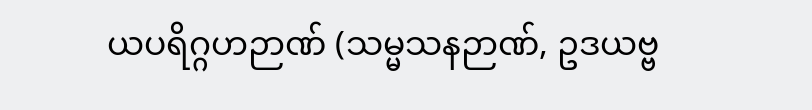ယပရိဂ္ဂဟဉာဏ် (သမ္မသနဉာဏ်, ဥဒယဗ္ဗ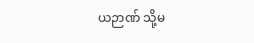ယဉာဏ် သို့မ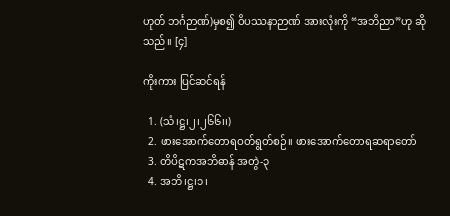ဟုတ် ဘင်္ဂဉာဏ်)မှစ၍ ဝိပဿနာဉာဏ် အားလုံးကို “အဘိညာ”ဟု ဆိုသည်။ [၄]

ကိုးကား ပြင်ဆင်ရန်

  1. (သံ၊ဋ္ဌ၊၂၊၂၆၆၊၊)
  2. ဖားအောက်တောရဝတ်ရွတ်စဉ်။ ဖားအောက်တောရဆရာတော်
  3. တိပိဋကအဘိဓာန် အတွဲ-၃
  4. အဘိ၊ဋ္ဌ၊၁၊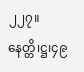၂၂၇။ နေတ္တိ၊ဋ္ဌ၊၄၉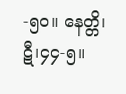-၅၀။ နေတ္တိ၊ဋီ၊၄၄-၅။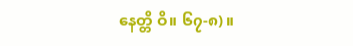နေတ္တိ ဝိ။ ၆၇-၈)။